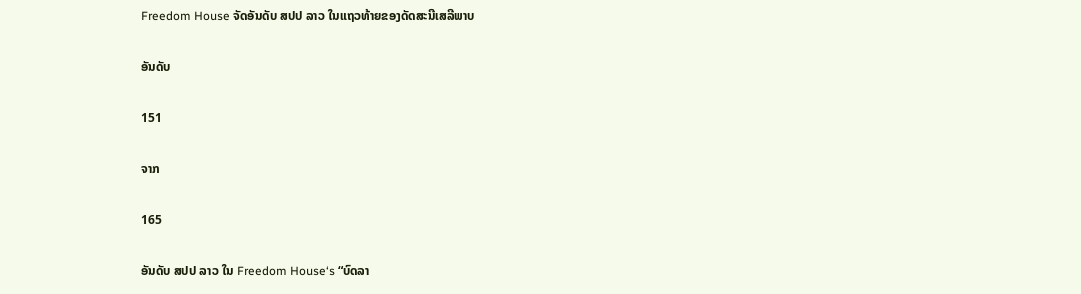Freedom House ຈັດອັນດັບ ສປປ ລາວ ໃນແຖວທ້າຍຂອງດັດສະນີເສລີພາບ

ອັນດັບ

151

ຈາກ

165

ອັນດັບ ສປປ ລາວ ໃນ Freedom House‘s “ບົດລາ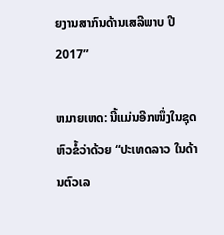ຍງານສາກົນດ້ານເສລີພາບ ປີ 2017”

ຫມາຍເຫດ: ນີ້ແມ່ນອີກໜຶ່ງໃນຊຸດຫົວຂໍ້ວ່າດ້ວຍ “ປະເທດລາວ ໃນດ້ານຕົວເລ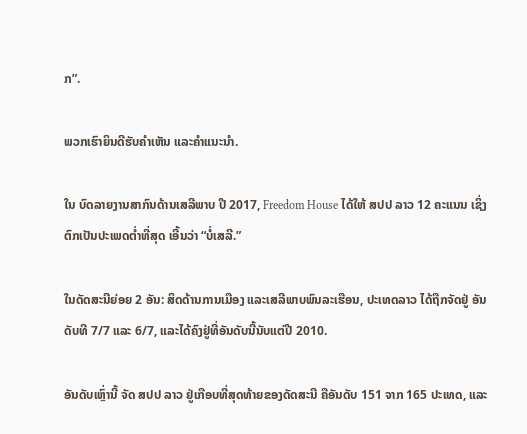ກ”.

ພວກເຮົາຍິນດີຮັບຄຳເຫັນ ແລະຄຳແນະນຳ.

ໃນ ບົດລາຍງານສາກົນດ້ານເສລີພາບ ປີ 2017, Freedom House ໄດ້ໃຫ້ ສປປ ລາວ 12 ຄະແນນ ເຊິ່ງຕົກເປັນປະເພດຕ່ຳທີ່ສຸດ ເອີ້ນວ່າ “ບໍ່ເສລີ.”

ໃນດັດສະນີຍ່ອຍ 2 ອັນ: ສິດດ້ານການເມືອງ ແລະເສລີພາບພົນລະເຮືອນ, ປະເທດລາວ ໄດ້ຖືກຈັດຢູ່ ອັນດັບທີ 7/7 ແລະ 6/7, ແລະໄດ້ຄົງຢູ່ທີ່ອັນດັບນີ້ນັບແຕ່ປີ 2010.

ອັນດັບເຫຼົ່ານີ້ ຈັດ ສປປ ລາວ ຢູ່ເກືອບທີ່ສຸດທ້າຍຂອງດັດສະນີ ຄືອັນດັບ 151 ຈາກ 165 ປະເທດ, ແລະ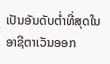ເປັນອັນດັບຕ່ຳທີ່ສຸດໃນອາຊີຕາເວັນອອກ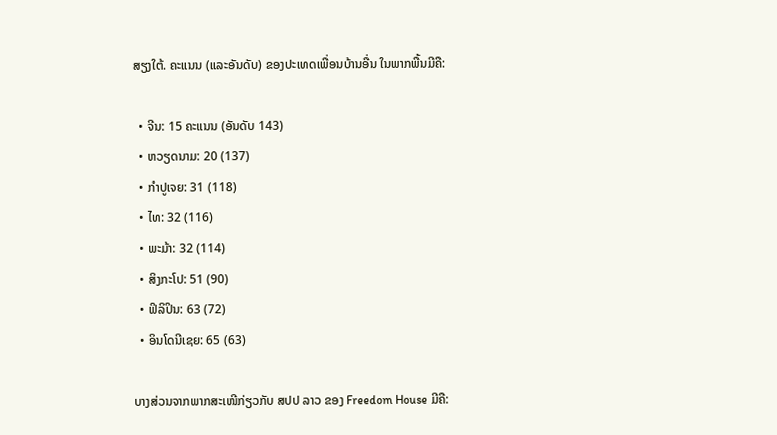ສຽງໃຕ້. ຄະແນນ (ແລະອັນດັບ) ຂອງປະເທດເພື່ອນບ້ານອື່ນ ໃນພາກພື້ນມີຄື:

  • ຈີນ: 15 ຄະແນນ (ອັນດັບ 143)
  • ຫວຽດນາມ: 20 (137)
  • ກຳປູເຈຍ: 31 (118)
  • ໄທ: 32 (116)
  • ພະມ້າ: 32 (114)
  • ສິງກະໂປ: 51 (90)
  • ຟິລິປິນ: 63 (72)
  • ອິນໂດນີເຊຍ: 65 (63)

ບາງສ່ວນຈາກພາກສະເໜີກ່ຽວກັບ ສປປ ລາວ ຂອງ Freedom House ມີຄື: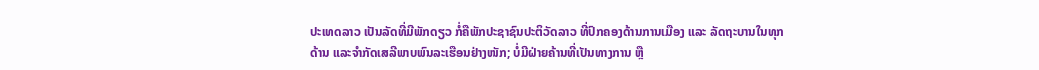ປະເທດລາວ ເປັນລັດທີ່ມີພັກດຽວ ກໍ່ຄືພັກປະຊາຊົນປະຕິວັດລາວ ທີ່ປົກຄອງດ້ານການເມືອງ ແລະ ລັດຖະບານໃນທຸກດ້ານ ແລະຈຳກັດເສລີພາບພົນລະເຮືອນຢ່າງໜັກ; ບໍ່ມີຝ່າຍຄ້ານທີ່ເປັນທາງການ ຫຼື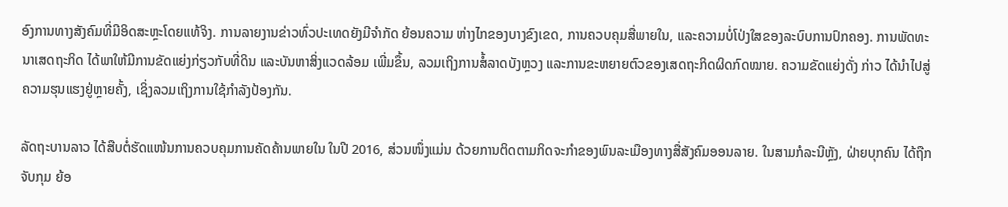ອົງການທາງສັງຄົມທີ່ມີອິດສະຫຼະໂດຍແທ້ຈິງ. ການລາຍງານຂ່າວທົ່ວປະເທດຍັງມີຈຳກັດ ຍ້ອນຄວາມ ຫ່າງໄກຂອງບາງຂົງເຂດ, ການຄວບຄຸມສື່ພາຍໃນ, ແລະຄວາມບໍ່ໂປ່ງໃສຂອງລະບົບການປົກຄອງ. ການພັດທະນາເສດຖະກິດ ໄດ້ພາໃຫ້ມີການຂັດແຍ່ງກ່ຽວກັບທີ່ດິນ ແລະບັນຫາສິ່ງແວດລ້ອມ ເພີ່ມຂຶ້ນ, ລວມເຖິງການສໍ້ລາດບັງຫຼວງ ແລະການຂະຫຍາຍຕົວຂອງເສດຖະກິດຜິດກົດໝາຍ. ຄວາມຂັດແຍ່ງດັ່ງ ກ່າວ ໄດ້ນຳໄປສູ່ຄວາມຮຸນແຮງຢູ່ຫຼາຍຄັ້ງ, ເຊິ່ງລວມເຖິງການໃຊ້ກຳລັງປ້ອງກັນ.

ລັດຖະບານລາວ ໄດ້ສືບຕໍ່ຮັດແໜ້ນການຄວບຄຸມການຄັດຄ້ານພາຍໃນ ໃນປີ 2016, ສ່ວນໜຶ່ງແມ່ນ ດ້ວຍການຕິດຕາມກິດຈະກຳຂອງພົນລະເມືອງທາງສື່ສັງຄົມອອນລາຍ. ໃນສາມກໍລະນີຫຼັງ, ຝ່າຍບຸກຄົນ ໄດ້ຖືກຈັບກຸມ ຍ້ອ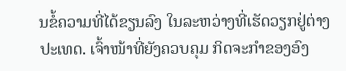ນຂໍ້ຄວາມທີ່ໄດ້ຂຽນລົງ ໃນລະຫວ່າງທີ່ເຮັດວຽກຢູ່ຕ່າງປະເທດ. ເຈົ້າໜ້າທີ່ຍັງຄວບຄຸມ ກິດຈະກຳຂອງອົງ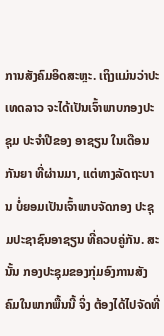ການສັງຄົມອິດສະຫຼະ. ເຖິງແມ່ນວ່າປະເທດລາວ ຈະໄດ້ເປັນເຈົ້າພາບກອງປະຊຸມ ປະຈຳປີຂອງ ອາຊຽນ ໃນເດືອນກັນຍາ ທີ່ຜ່ານມາ, ແຕ່ທາງລັດຖະບານ ບໍ່ຍອມເປັນເຈົ້າພາບຈັດກອງ ປະຊຸມປະຊາຊົນອາຊຽນ ທີ່ຄວບຄູ່ກັນ. ສະນັ້ນ ກອງປະຊຸມຂອງກຸ່ມອົງການສັງຄົມໃນພາກພື້ນນີ້ ຈິ່ງ ຕ້ອງໄດ້ໄປຈັດທີ່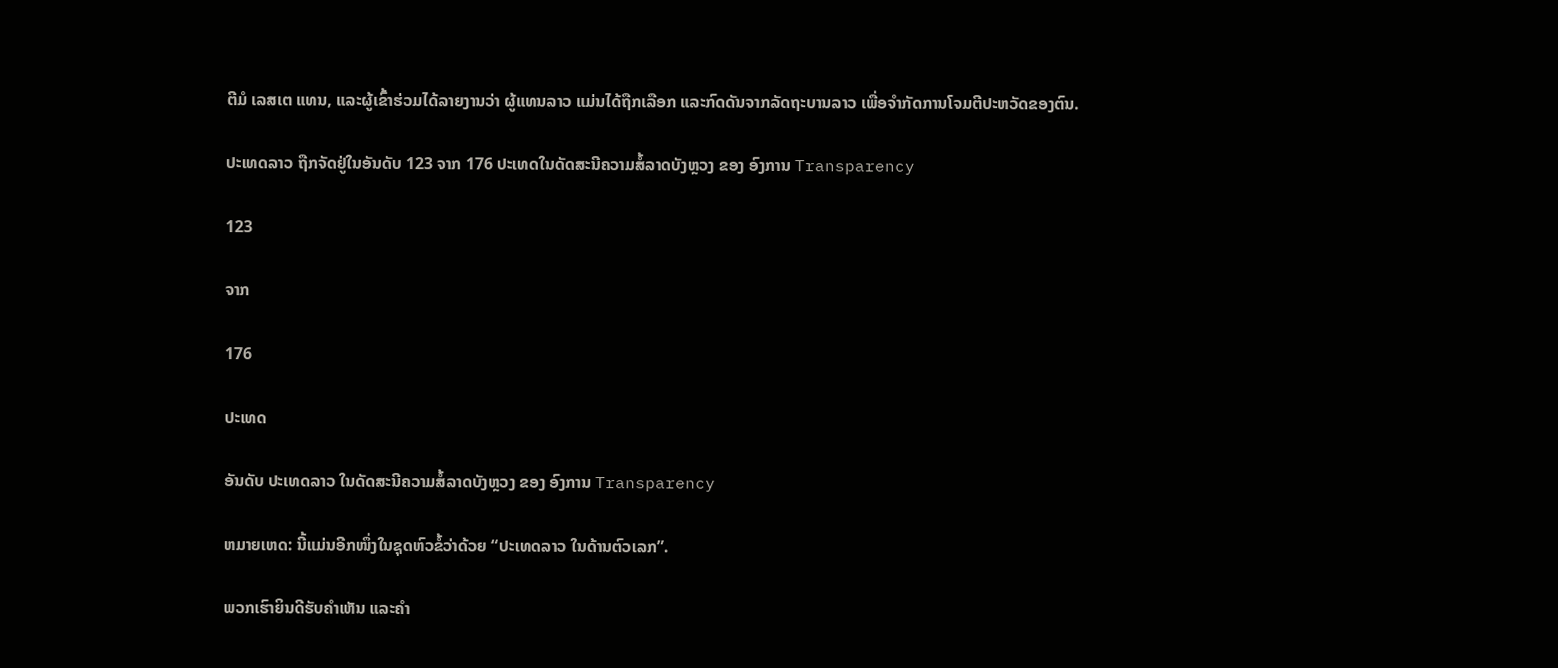ຕີມໍ ເລສເຕ ແທນ, ແລະຜູ້ເຂົ້າຮ່ວມໄດ້ລາຍງານວ່າ ຜູ້ແທນລາວ ແມ່ນໄດ້ຖືກເລືອກ ແລະກົດດັນຈາກລັດຖະບານລາວ ເພື່ອຈຳກັດການໂຈມຕີປະຫວັດຂອງຕົນ.

ປະເທດລາວ ຖືກຈັດຢູ່ໃນອັນດັບ 123 ຈາກ 176 ປະເທດໃນດັດສະນີຄວາມສໍ້ລາດບັງຫຼວງ ຂອງ ອົງການ Transparency

123

ຈາກ

176

ປະເທດ

ອັນດັບ ປະເທດລາວ ໃນດັດສະນີຄວາມສໍ້ລາດບັງຫຼວງ ຂອງ ອົງການ Transparency

ຫມາຍເຫດ: ນີ້ແມ່ນອີກໜຶ່ງໃນຊຸດຫົວຂໍ້ວ່າດ້ວຍ “ປະເທດລາວ ໃນດ້ານຕົວເລກ”.

ພວກເຮົາຍິນດີຮັບຄຳເຫັນ ແລະຄຳ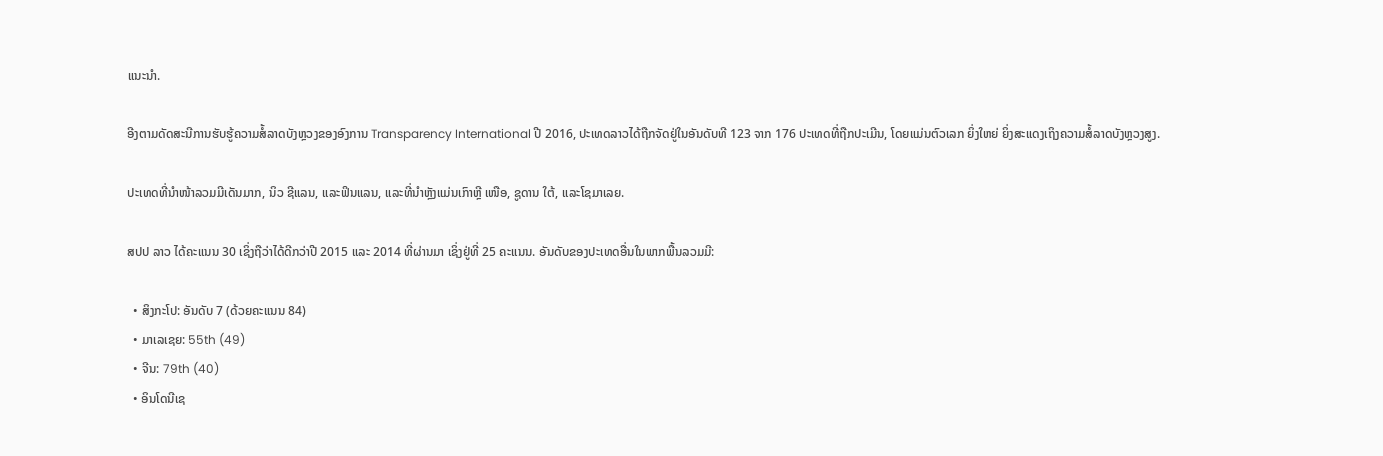ແນະນຳ.

ອີງຕາມດັດສະນີການຮັບຮູ້ຄວາມສໍ້ລາດບັງຫຼວງຂອງອົງການ Transparency International ປີ 2016, ປະເທດລາວໄດ້ຖືກຈັດຢູ່ໃນອັນດັບທີ 123 ຈາກ 176 ປະເທດທີ່ຖືກປະເມີນ, ໂດຍແມ່ນຕົວເລກ ຍິ່ງໃຫຍ່ ຍິ່ງສະແດງເຖິງຄວາມສໍ້ລາດບັງຫຼວງສູງ.

ປະເທດທີ່ນຳໜ້າລວມມີເດັນມາກ, ນິວ ຊີແລນ, ແລະຟິນແລນ, ແລະທີ່ນຳຫຼັງແມ່ນເກົາຫຼີ ເໜືອ, ຊູດານ ໃຕ້, ແລະໂຊມາເລຍ.

ສປປ ລາວ ໄດ້ຄະແນນ 30 ເຊິ່ງຖືວ່າໄດ້ດີກວ່າປີ 2015 ແລະ 2014 ທີ່ຜ່ານມາ ເຊິ່ງຢູ່ທີ່ 25 ຄະແນນ. ອັນດັບຂອງປະເທດອື່ນໃນພາກພື້ນລວມມີ:

  • ສິງກະໂປ: ອັນດັບ 7 (ດ້ວຍຄະແນນ 84)
  • ມາເລເຊຍ: 55th (49)
  • ຈີນ: 79th (40)
  • ອິນໂດນີເຊ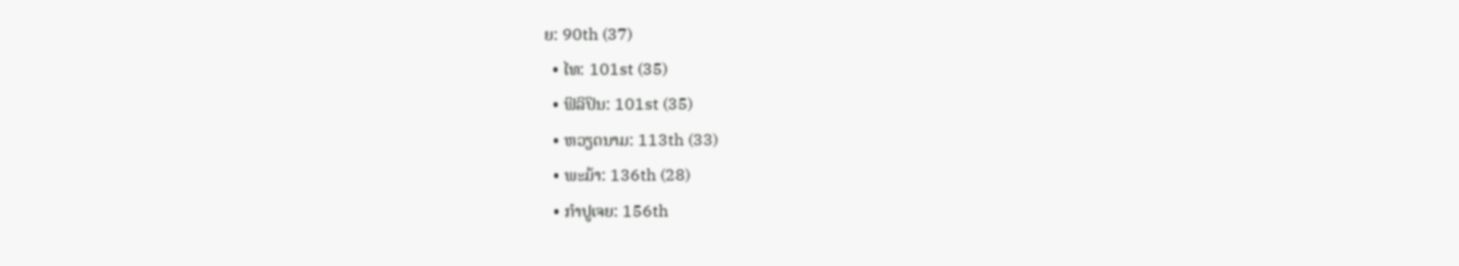ຍ: 90th (37)
  • ໄທ: 101st (35)
  • ຟິລິປິນ: 101st (35)
  • ຫວຽດນາມ: 113th (33)
  • ພະມ້າ: 136th (28)
  • ກຳປູເຈຍ: 156th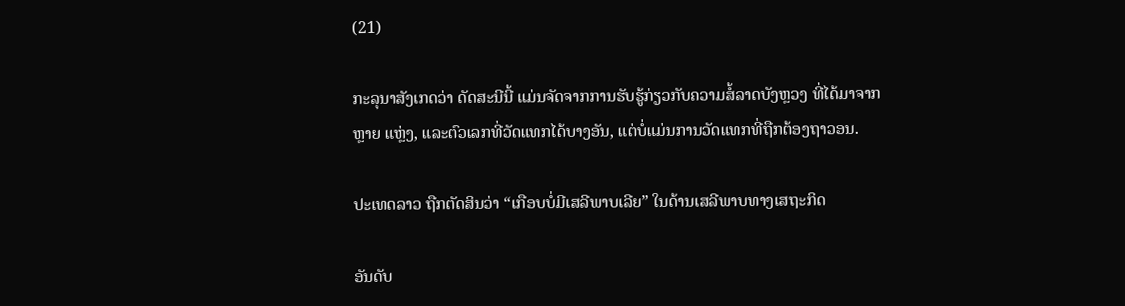(21)

ກະລຸນາສັງເກດວ່າ ດັດສະນີນີ້ ແມ່ນຈັດຈາກການຮັບຮູ້ກ່ຽວກັບຄວາມສໍ້ລາດບັງຫຼວງ ທີ່ໄດ້ມາຈາກຫຼາຍ ແຫຼ່ງ, ແລະຕົວເລກທີ່ວັດແທກໄດ້ບາງອັນ, ແຕ່ບໍ່ແມ່ນການວັດແທກທີ່ຖືກຕ້ອງຖາວອນ.

ປະເທດລາວ ຖືກຕັດສິນວ່າ “ເກືອບບໍ່ມີເສລີພາບເລີຍ” ໃນດ້ານເສລີພາບທາງເສຖະກິດ

ອັນດັບ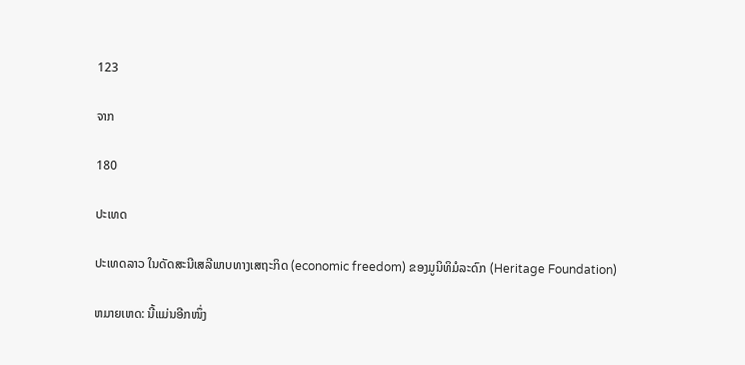123

ຈາກ

180

ປະເທດ

ປະເທດລາວ ໃນດັດສະນີເສລີພາບທາງເສຖະກິດ (economic freedom) ຂອງມູນິທິມໍລະດົກ (Heritage Foundation)

ຫມາຍເຫດ: ນີ້ແມ່ນອີກໜຶ່ງ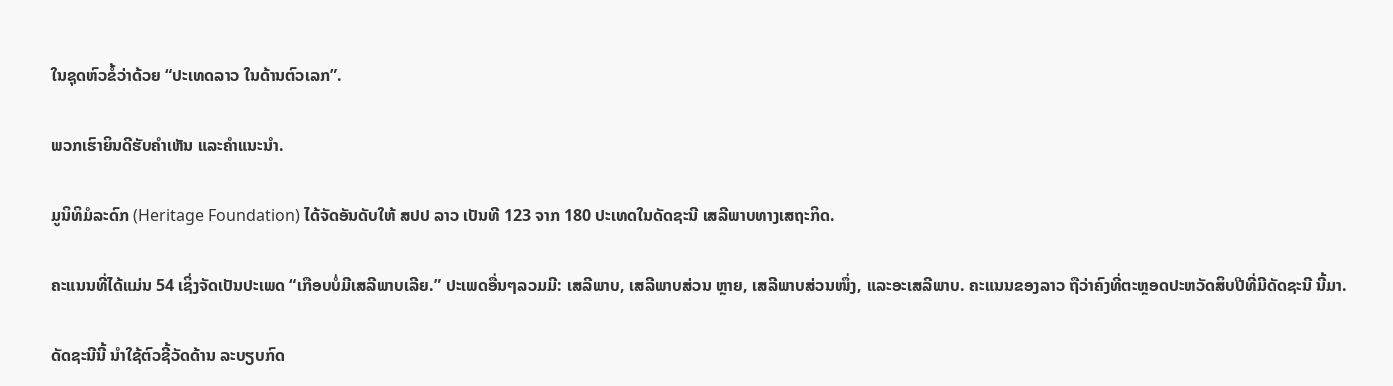ໃນຊຸດຫົວຂໍ້ວ່າດ້ວຍ “ປະເທດລາວ ໃນດ້ານຕົວເລກ”.

ພວກເຮົາຍິນດີຮັບຄຳເຫັນ ແລະຄຳແນະນຳ.

ມູນິທິມໍລະດົກ (Heritage Foundation) ໄດ້ຈັດອັນດັບໃຫ້ ສປປ ລາວ ເປັນທີ 123 ຈາກ 180 ປະເທດໃນດັດຊະນີ ເສລີພາບທາງເສຖະກິດ.

ຄະແນນທີ່ໄດ້ແມ່ນ 54 ເຊິ່ງຈັດເປັນປະເພດ “ເກືອບບໍ່ມີເສລີພາບເລີຍ.” ປະເພດອື່ນໆລວມມີ: ເສລີພາບ, ເສລີພາບສ່ວນ ຫຼາຍ, ເສລີພາບສ່ວນໜຶ່ງ, ແລະອະເສລີພາບ. ຄະແນນຂອງລາວ ຖືວ່າຄົງທີ່ຕະຫຼອດປະຫວັດສິບປີທີ່ມີດັດຊະນີ ນີ້ມາ.

ດັດຊະນີນີ້ ນຳໃຊ້ຕົວຊີ້ວັດດ້ານ ລະບຽບກົດ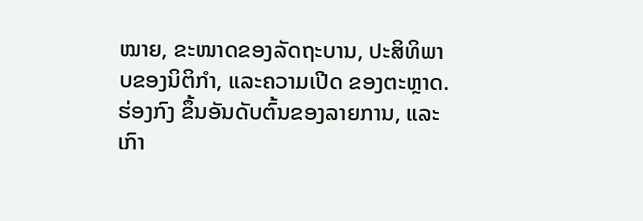ໝາຍ, ຂະໜາດຂອງລັດຖະບານ, ປະສິທິພາບຂອງນິຕິກຳ, ແລະຄວາມເປີດ ຂອງຕະຫຼາດ. ຮ່ອງກົງ ຂຶ້ນອັນດັບຕົ້ນຂອງລາຍການ, ແລະເກົາ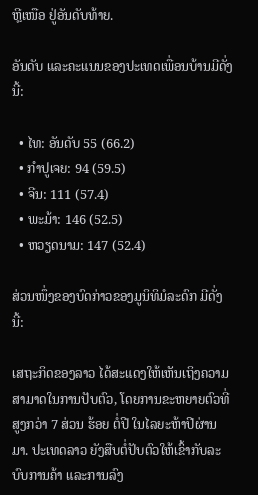ຫຼີເໜືອ ຢູ່ອັນດັບທ້າຍ.

ອັນດັບ ແລະຄະແນນຂອງປະເທດເພື່ອນບ້ານມີດັ່ງນີ້:

  • ໄທ: ອັນດັບ 55 (66.2)
  • ກຳປູເຈຍ: 94 (59.5)
  • ຈີນ: 111 (57.4)
  • ພະມ້າ: 146 (52.5)
  • ຫວຽດນາມ: 147 (52.4)

ສ່ວນໜຶ່ງຂອງບົດກ່າວຂອງມູນິທິມໍລະດົກ ມີດັ່ງນີ້:

ເສຖະກິດຂອງລາວ ໄດ້ສະແດງໃຫ້ເຫັນເຖິງຄວາມສາມາດໃນການປັບຕົວ, ໂດຍການຂະຫຍາຍຕົວທີ່ສູງກວ່າ 7 ສ່ວນ ຮ້ອຍ ຕໍ່ປີ ໃນໄລຍະຫ້າປີຜ່ານມາ. ປະເທດລາວ ຍັງສືບຕໍ່ປັບຕົວໃຫ້ເຂົ້າກັບລະບົບການຄ້າ ແລະການລົງ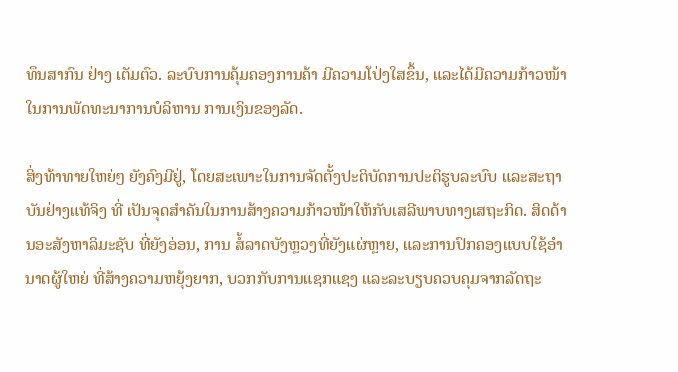ທຶນສາກົນ ຢ່າງ ເຕັມຕົວ. ລະບົບການຄຸ້ມຄອງການຄ້າ ມີຄວາມໂປ່ງໃສຂຶ້ນ, ແລະໄດ້ມີຄວາມກ້າວໜ້າໃນການພັດທະນາການບໍລິຫານ ການເງິນຂອງລັດ.

ສິ່ງທ້າທາຍໃຫຍ່ໆ ຍັງຄົງມີຢູ່, ໂດຍສະເພາະໃນການຈັດຕັ້ງປະຕິບັດການປະຕິຮູບລະບົບ ແລະສະຖາບັນຢ່າງແທ້ຈິງ ທີ່ ເປັນຈຸດສຳຄັນໃນການສ້າງຄວາມກ້າວໜ້າໃຫ້ກັບເສລີພາບທາງເສຖະກິດ. ສິດດ້ານອະສັງຫາລິມະຊັບ ທີ່ຍັງອ່ອນ, ການ ສໍ້ລາດບັງຫຼວງທີ່ຍັງແຜ່ຫຼາຍ, ແລະການປົກຄອງແບບໃຊ້ອຳນາດຜູ້ໃຫຍ່ ທີ່ສ້າງຄວາມຫຍຸ້ງຍາກ, ບວກກັບການແຊກແຊງ ແລະລະບຽບຄວບຄຸມຈາກລັດຖະ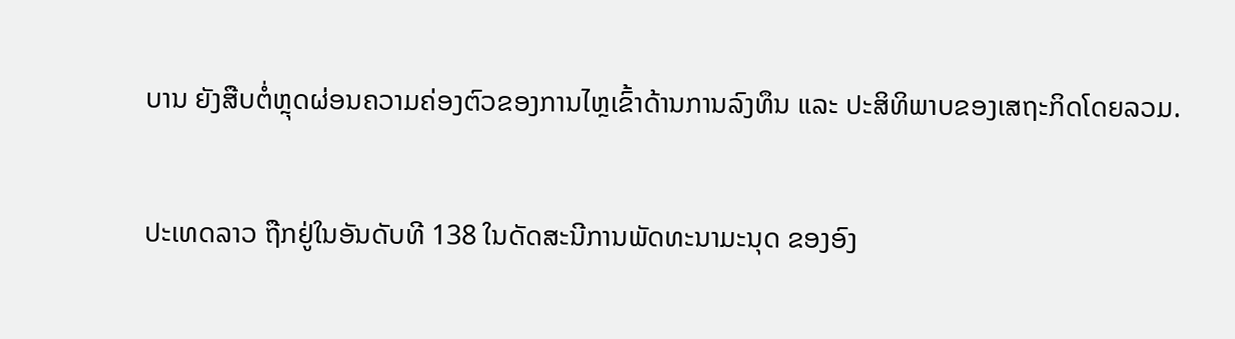ບານ ຍັງສືບຕໍ່ຫຼຸດຜ່ອນຄວາມຄ່ອງຕົວຂອງການໄຫຼເຂົ້າດ້ານການລົງທຶນ ແລະ ປະສິທິພາບຂອງເສຖະກິດໂດຍລວມ.

ປະເທດລາວ ຖືກຢູ່ໃນອັນດັບທີ 138 ໃນດັດສະນີການພັດທະນາມະນຸດ ຂອງອົງ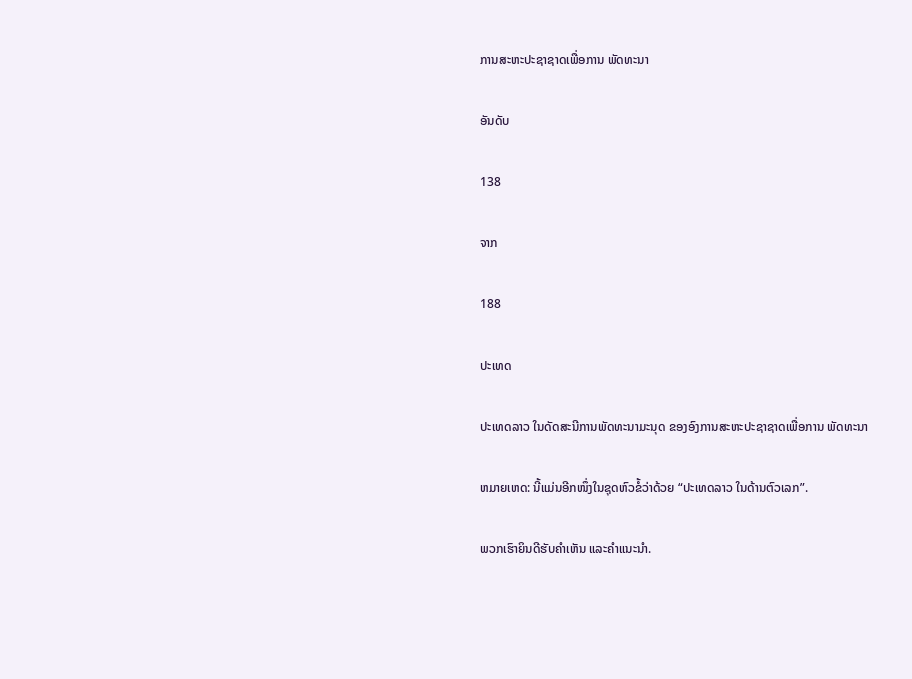ການສະຫະປະຊາຊາດເພື່ອການ ພັດທະນາ

ອັນດັບ

138

ຈາກ

188

ປະເທດ

ປະເທດລາວ ໃນດັດສະນີການພັດທະນາມະນຸດ ຂອງອົງການສະຫະປະຊາຊາດເພື່ອການ ພັດທະນາ

ຫມາຍເຫດ: ນີ້ແມ່ນອີກໜຶ່ງໃນຊຸດຫົວຂໍ້ວ່າດ້ວຍ “ປະເທດລາວ ໃນດ້ານຕົວເລກ”.

ພວກເຮົາຍິນດີຮັບຄຳເຫັນ ແລະຄຳແນະນຳ.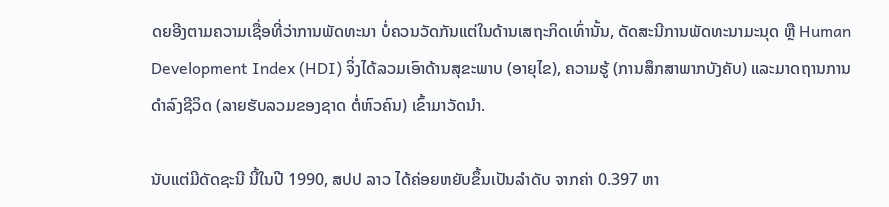ດຍອີງຕາມຄວາມເຊື່ອທີ່ວ່າການພັດທະນາ ບໍ່ຄວນວັດກັນແຕ່ໃນດ້ານເສຖະກິດເທົ່ານັ້ນ, ດັດສະນີການພັດທະນາມະນຸດ ຫຼື Human Development Index (HDI) ຈິ່ງໄດ້ລວມເອົາດ້ານສຸຂະພາບ (ອາຍຸໄຂ), ຄວາມຮູ້ (ການສຶກສາພາກບັງຄັບ) ແລະມາດຖານການດຳລົງຊີວິດ (ລາຍຮັບລວມຂອງຊາດ ຕໍ່ຫົວຄົນ) ເຂົ້າມາວັດນຳ.

ນັບແຕ່ມີດັດຊະນີ ນີ້ໃນປີ 1990, ສປປ ລາວ ໄດ້ຄ່ອຍຫຍັບຂຶ້ນເປັນລຳດັບ ຈາກຄ່າ 0.397 ຫາ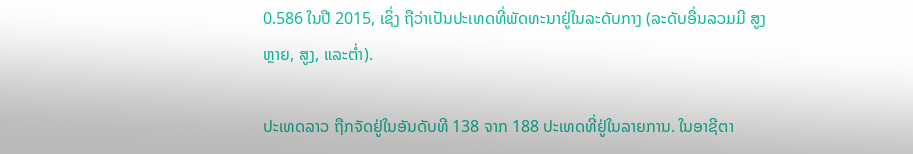0.586 ໃນປີ 2015, ເຊິ່ງ ຖືວ່າເປັນປະເທດທີ່ພັດທະນາຢູ່ໃນລະດັບກາງ (ລະດັບອື່ນລວມມີ ສູງຫຼາຍ, ສູງ, ແລະຕ່ຳ).

ປະເທດລາວ ຖືກຈັດຢູ່ໃນອັນດັບທີ 138 ຈາກ 188 ປະເທດທີ່ຢູ່ໃນລາຍການ. ໃນອາຊີຕາ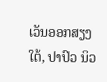ເວັນອອກສຽງໃຕ້, ປາປົວ ນິວ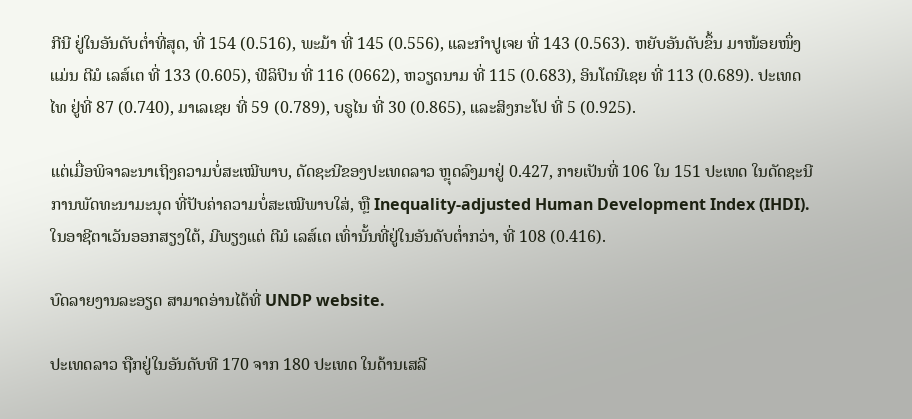ກີນີ ຢູ່ໃນອັນດັບຕ່ຳທີ່ສຸດ, ທີ່ 154 (0.516), ພະມ້າ ທີ່ 145 (0.556), ແລະກຳປູເຈຍ ທີ່ 143 (0.563). ຫຍັບອັນດັບຂຶ້ນ ມາໜ້ອຍໜຶ່ງແມ່ນ ຕີມໍ ເລສ໌ເຕ ທີ່ 133 (0.605), ຟີລິປິນ ທີ່ 116 (0662), ຫວຽດນາມ ທີ່ 115 (0.683), ອິນໂດນີເຊຍ ທີ່ 113 (0.689). ປະເທດໄທ ຢູ່ທີ່ 87 (0.740), ມາເລເຊຍ ທີ່ 59 (0.789), ບຣູໄນ ທີ່ 30 (0.865), ແລະສິງກະໂປ ທີ່ 5 (0.925).

ແຕ່ເມື່ອພິຈາລະນາເຖິງຄວາມບໍ່ສະເໝີພາບ, ດັດຊະນີຂອງປະເທດລາວ ຫຼຸດລົງມາຢູ່ 0.427, ກາຍເປັນທີ່ 106 ໃນ 151 ປະເທດ ໃນດັດຊະນີການພັດທະນາມະນຸດ ທີ່ປັບຄ່າຄວາມບໍ່ສະເໝີພາບໃສ່, ຫຼື Inequality-adjusted Human Development Index (IHDI). ໃນອາຊີຕາເວັນອອກສຽງໃຕ້, ມີພຽງແຕ່ ຕີມໍ ເລສ໌ເຕ ເທົ່ານັ້ນທີ່ຢູ່ໃນອັນດັບຕ່ຳກວ່າ, ທີ່ 108 (0.416).

ບົດລາຍງານລະອຽດ ສາມາດອ່ານໄດ້ທີ່ UNDP website.

ປະເທດລາວ ຖືກຢູ່ໃນອັນດັບທີ 170 ຈາກ 180 ປະເທດ ໃນດ້ານເສລີ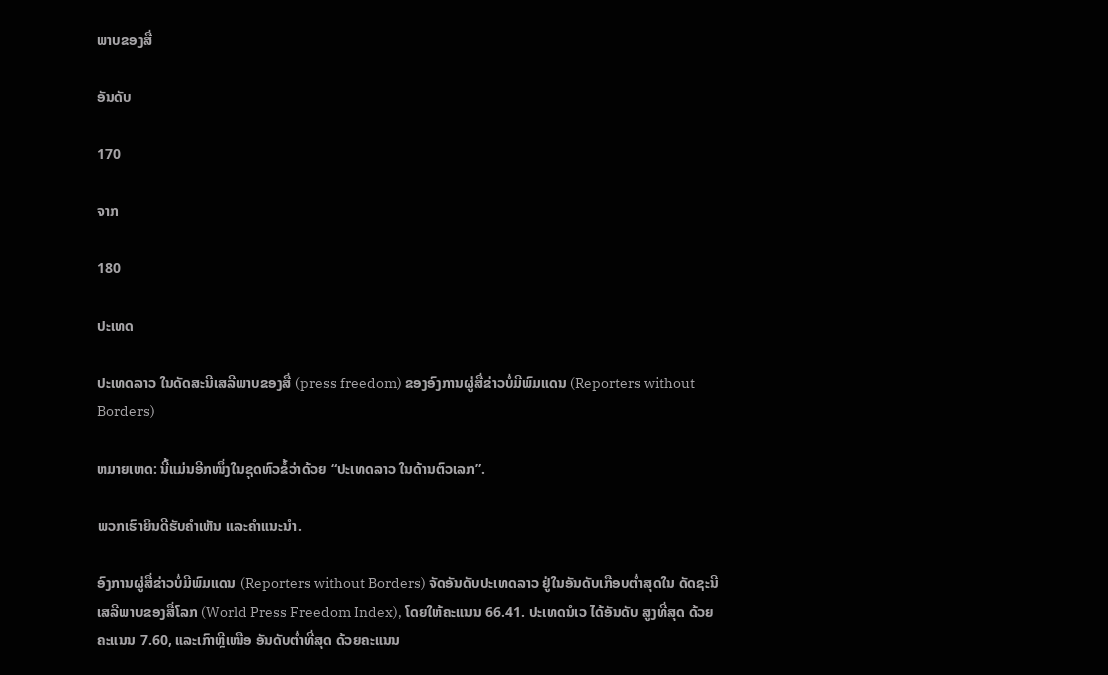ພາບຂອງສື່

ອັນດັບ

170

ຈາກ

180

ປະເທດ

ປະເທດລາວ ໃນດັດສະນີເສລີພາບຂອງສື່ (press freedom) ຂອງອົງການຜູ່ສື່ຂ່າວບໍ່ມີພົມແດນ (Reporters without Borders)

ຫມາຍເຫດ: ນີ້ແມ່ນອີກໜຶ່ງໃນຊຸດຫົວຂໍ້ວ່າດ້ວຍ “ປະເທດລາວ ໃນດ້ານຕົວເລກ”.

ພວກເຮົາຍິນດີຮັບຄຳເຫັນ ແລະຄຳແນະນຳ.

ອົງການຜູ່ສື່ຂ່າວບໍ່ມີພົມແດນ (Reporters without Borders) ຈັດອັນດັບປະເທດລາວ ຢູ່ໃນອັນດັບເກືອບຕ່ຳສຸດໃນ ດັດຊະນີເສລີພາບຂອງສື່ໂລກ (World Press Freedom Index), ໂດຍໃຫ້ຄະແນນ 66.41. ປະເທດນໍເວ ໄດ້ອັນດັບ ສູງທີ່ສຸດ ດ້ວຍຄະແນນ 7.60, ແລະເກົາຫຼີເໜືອ ອັນດັບຕ່ຳທີ່ສຸດ ດ້ວຍຄະແນນ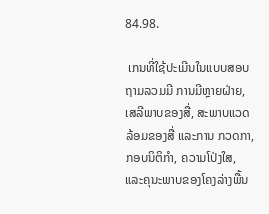84.98.

 ເກນທີ່ໃຊ້ປະເມີນໃນແບບສອບຖາມລວມມີ ການມີຫຼາຍຝ່າຍ, ເສລີພາບຂອງສື່, ສະພາບແວດລ້ອມຂອງສື່ ແລະການ ກວດກາ, ກອບນິຕິກຳ, ຄວາມໂປ່ງໃສ, ແລະຄຸນະພາບຂອງໂຄງລ່າງພື້ນ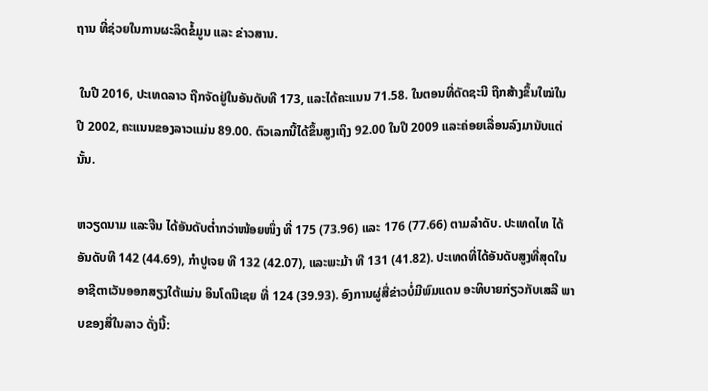ຖານ ທີ່ຊ່ວຍໃນການຜະລິດຂໍ້ມູນ ແລະ ຂ່າວສານ.

 ໃນປີ 2016, ປະເທດລາວ ຖືກຈັດຢູ່ໃນອັນດັບທີ 173, ແລະໄດ້ຄະແນນ 71.58. ໃນຕອນທີ່ດັດຊະນີ ຖືກສ້າງຂຶ້ນໃໝ່ໃນ ປີ 2002, ຄະແນນຂອງລາວແມ່ນ 89.00. ຕົວເລກນີ້ໄດ້ຂຶ້ນສູງເຖິງ 92.00 ໃນປີ 2009 ແລະຄ່ອຍເລື່ອນລົງມານັບແຕ່ ນັ້ນ.

ຫວຽດນາມ ແລະຈີນ ໄດ້ອັນດັບຕ່ຳກວ່າໜ້ອຍໜຶ່ງ ທີ່ 175 (73.96) ແລະ 176 (77.66) ຕາມລຳດັບ. ປະເທດໄທ ໄດ້ ອັນດັບທີ 142 (44.69), ກຳປູເຈຍ ທີ 132 (42.07), ແລະພະມ້າ ທີ 131 (41.82). ປະເທດທີ່ໄດ້ອັນດັບສູງທີ່ສຸດໃນ ອາຊີຕາເວັນອອກສຽງໃຕ້ແມ່ນ ອິນໂດນີເຊຍ ທີ່ 124 (39.93). ອົງການຜູ່ສື່ຂ່າວບໍ່ມີພົມແດນ ອະທິບາຍກ່ຽວກັບເສລີ ພາບຂອງສື່ໃນລາວ ດັ່ງນີ້: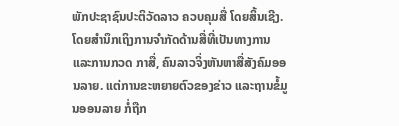ພັກປະຊາຊົນປະຕິວັດລາວ ຄວບຄຸມສື່ ໂດຍສິ້ນເຊີງ. ໂດຍສຳນຶກເຖິງການຈຳກັດດ້ານສື່ທີ່ເປັນທາງການ ແລະການກວດ ກາສື່, ຄົນລາວຈິ່ງຫັນຫາສື່ສັງຄົມອອນລາຍ. ແຕ່ການຂະຫຍາຍຕົວຂອງຂ່າວ ແລະຖານຂໍ້ມູນອອນລາຍ ກໍ່ຖືກ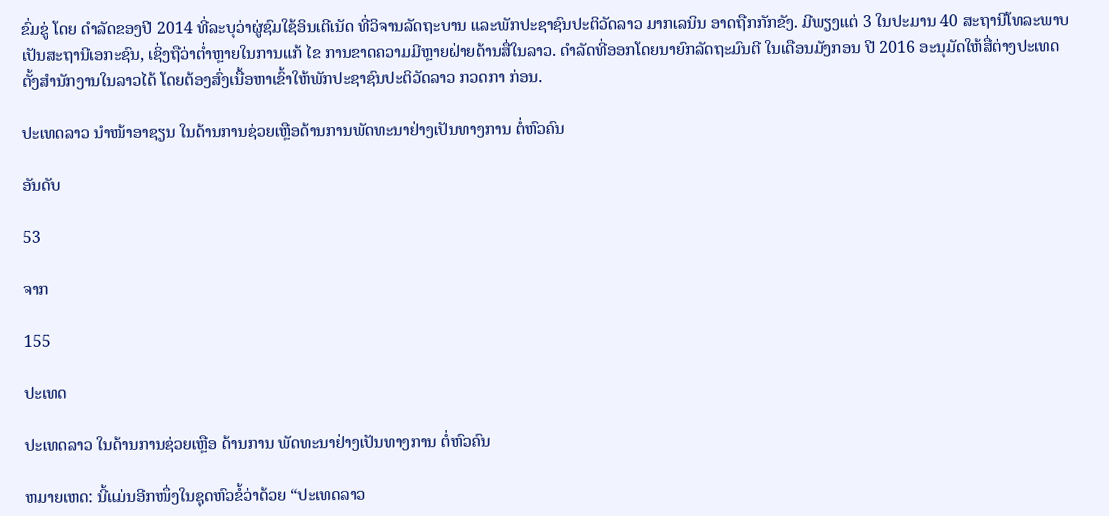ຂົ່ມຂູ່ ໂດຍ ດຳລັດຂອງປີ 2014 ທີ່ລະບຸວ່າຜູ່ຊົມໃຊ້ອິນເຕີເນັດ ທີ່ວິຈານລັດຖະບານ ແລະພັກປະຊາຊົນປະຕິວັດລາວ ມາກເລນິນ ອາດຖືກກັກຂັງ. ມີພຽງແຕ່ 3 ໃນປະມານ 40 ສະຖານີໂທລະພາບ ເປັນສະຖານີເອກະຊົນ, ເຊິ່ງຖືວ່າຕ່ຳຫຼາຍໃນການແກ້ ໄຂ ການຂາດຄວາມມີຫຼາຍຝ່າຍດ້ານສື່ໃນລາວ. ດຳລັດທີ່ອອກໂດຍນາຍົກລັດຖະມົນຕີ ໃນເດືອນມັງກອນ ປີ 2016 ອະນຸມັດໃຫ້ສື່ຕ່າງປະເທດ ຕັ້ງສຳນັກງານໃນລາວໄດ້ ໂດຍຕ້ອງສົ່ງເນື້ອຫາເຂົ້າໃຫ້ພັກປະຊາຊົນປະຕິວັດລາວ ກວດກາ ກ່ອນ.

ປະເທດລາວ ນຳໜ້າອາຊຽນ ໃນດ້ານການຊ່ວຍເຫຼືອດ້ານການພັດທະນາຢ່າງເປັນທາງການ ຕໍ່ຫົວຄົນ

ອັນດັບ

53

ຈາກ

155

ປະເທດ

ປະເທດລາວ ໃນດ້ານການຊ່ວຍເຫຼືອ ດ້ານການ ພັດທະນາຢ່າງເປັນທາງການ ຕໍ່ຫົວຄົນ

ຫມາຍເຫດ: ນີ້ແມ່ນອີກໜຶ່ງໃນຊຸດຫົວຂໍ້ວ່າດ້ວຍ “ປະເທດລາວ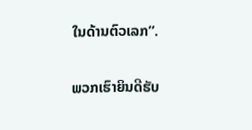ໃນດ້ານຕົວເລກ”.

ພວກເຮົາຍິນດີຮັບ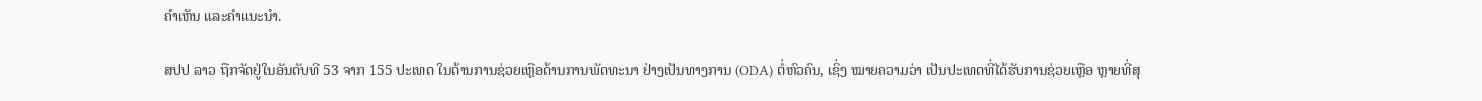ຄຳເຫັນ ແລະຄຳແນະນຳ.

ສປປ ລາວ ຖືກຈັດຢູ່ໃນອັນດັບທີ 53 ຈາກ 155 ປະເທດ ໃນດ້ານການຊ່ວຍເຫຼືອດ້ານການພັດທະນາ ຢ່າງເປັນທາງການ (ODA) ຕໍ່ຫົວຄົນ, ເຊິ່ງ ໝາຍຄວາມວ່າ ເປັນປະເທດທີ່ໄດ້ຮັບການຊ່ວຍເຫຼືອ ຫຼາຍທີ່ສຸ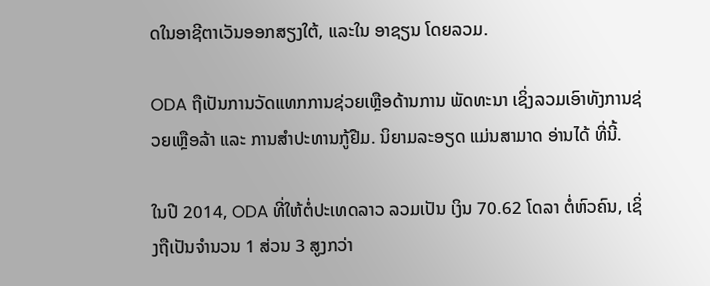ດໃນອາຊີຕາເວັນອອກສຽງໃຕ້, ແລະໃນ ອາຊຽນ ໂດຍລວມ.

ODA ຖືເປັນການວັດແທກການຊ່ວຍເຫຼືອດ້ານການ ພັດທະນາ ເຊິ່ງລວມເອົາທັງການຊ່ວຍເຫຼືອລ້າ ແລະ ການສຳປະທານກູ້ຢືມ. ນິຍາມລະອຽດ ແມ່ນສາມາດ ອ່ານໄດ້ ທີ່ນີ້.

ໃນປີ 2014, ODA ທີ່ໃຫ້ຕໍ່ປະເທດລາວ ລວມເປັນ ເງິນ 70.62 ໂດລາ ຕໍ່ຫົວຄົນ, ເຊິ່ງຖືເປັນຈຳນວນ 1 ສ່ວນ 3 ສູງກວ່າ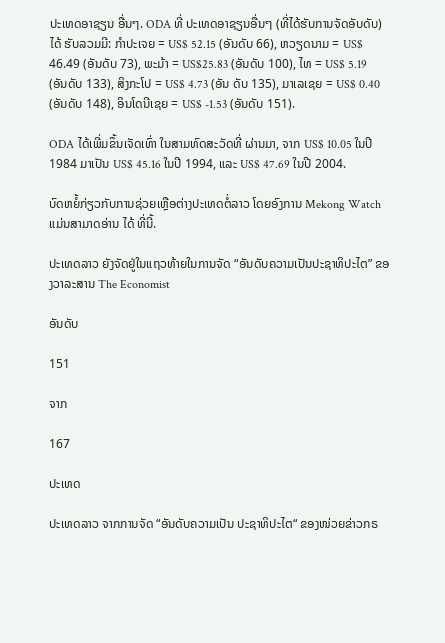ປະເທດອາຊຽນ ອື່ນໆ. ODA ທີ່ ປະເທດອາຊຽນອື່ນໆ (ທີ່ໄດ້ຮັບການຈັດອັບດັບ) ໄດ້ ຮັບລວມມີ: ກຳປະເຈຍ = US$ 52.15 (ອັນດັບ 66), ຫວຽດນາມ = US$ 46.49 (ອັນດັບ 73), ພະມ້າ = US$25.83 (ອັນດັບ 100), ໄທ = US$ 5.19 (ອັນດັບ 133), ສິງກະໂປ = US$ 4.73 (ອັນ ດັບ 135), ມາເລເຊຍ = US$ 0.40 (ອັນດັບ 148), ອິນໂດນີເຊຍ = US$ -1.53 (ອັນດັບ 151).

ODA ໄດ້ເພີ່ມຂຶ້ນເຈັດເທົ່າ ໃນສາມທົດສະວັດທີ່ ຜ່ານມາ, ຈາກ US$ 10.05 ໃນປີ 1984 ມາເປັນ US$ 45.16 ໃນປີ 1994, ແລະ US$ 47.69 ໃນປີ 2004.

ບົດຫຍໍ້ກ່ຽວກັບການຊ່ວຍເຫຼືອຕ່າງປະເທດຕໍ່ລາວ ໂດຍອົງການ Mekong Watch ແມ່ນສາມາດອ່ານ ໄດ້ ທີ່ນີ້.

ປະເທດລາວ ຍັງຈັດຢູ່ໃນແຖວທ້າຍໃນການຈັດ “ອັນດັບຄວາມເປັນປະຊາທິປະໄຕ” ຂອງວາລະສານ The Economist

ອັນດັບ

151

ຈາກ

167

ປະເທດ

ປະເທດລາວ ຈາກການຈັດ “ອັນດັບຄວາມເປັນ ປະຊາທິປະໄຕ“ ຂອງໜ່ວຍຂ່າວກຣ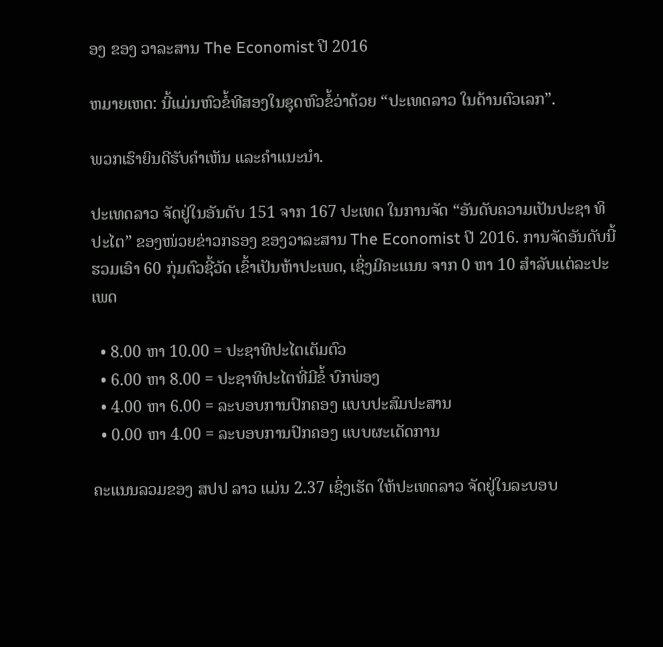ອງ ຂອງ ວາລະສານ The Economist ປີ 2016

ຫມາຍເຫດ: ນີ້ແມ່ນຫົວຂໍ້ທີສອງໃນຊຸດຫົວຂໍ້ວ່າດ້ວຍ “ປະເທດລາວ ໃນດ້ານຕົວເລກ”.

ພວກເຮົາຍິນດີຮັບຄຳເຫັນ ແລະຄຳແນະນຳ.

ປະເທດລາວ ຈັດຢູ່ໃນອັນດັບ 151 ຈາກ 167 ປະເທດ ໃນການຈັດ “ອັນດັບຄວາມເປັນປະຊາ ທິປະໄຕ” ຂອງໜ່ວຍຂ່າວກຣອງ ຂອງວາລະສານ The Economist ປີ 2016. ການຈັດອັນດັບນີ້ ຮວມເອົາ 60 ກຸ່ມຕົວຊີ້ວັດ ເຂົ້າເປັນຫ້າປະເພດ, ເຊິ່ງມີຄະແນນ ຈາກ 0 ຫາ 10 ສຳລັບແຕ່ລະປະເພດ

  • 8.00 ຫາ 10.00 = ປະຊາທິປະໄຕເຕັມຕົວ
  • 6.00 ຫາ 8.00 = ປະຊາທິປະໄຕທີ່ມີຂໍ້ ບົກພ່ອງ
  • 4.00 ຫາ 6.00 = ລະບອບການປົກຄອງ ແບບປະສົມປະສານ
  • 0.00 ຫາ 4.00 = ລະບອບການປົກຄອງ ແບບຜະເດັດການ

ຄະແນນລວມຂອງ ສປປ ລາວ ແມ່ນ 2.37 ເຊິ່ງເຮັດ ໃຫ້ປະເທດລາວ ຈັດຢູ່ໃນລະບອບ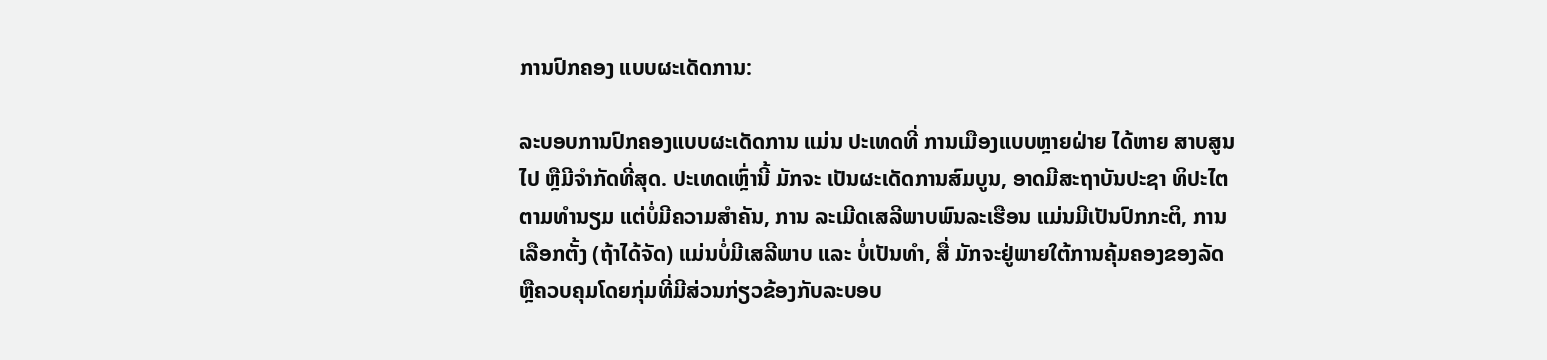ການປົກຄອງ ແບບຜະເດັດການ:

ລະບອບການປົກຄອງແບບຜະເດັດການ ແມ່ນ ປະເທດທີ່ ການເມືອງແບບຫຼາຍຝ່າຍ ໄດ້ຫາຍ ສາບສູນໄປ ຫຼືມີຈຳກັດທີ່ສຸດ. ປະເທດເຫຼົ່ານີ້ ມັກຈະ ເປັນຜະເດັດການສົມບູນ, ອາດມີສະຖາບັນປະຊາ ທິປະໄຕ ຕາມທຳນຽມ ແຕ່ບໍ່ມີຄວາມສຳຄັນ, ການ ລະເມີດເສລີພາບພົນລະເຮືອນ ແມ່ນມີເປັນປົກກະຕິ, ການເລືອກຕັ້ງ (ຖ້າໄດ້ຈັດ) ແມ່ນບໍ່ມີເສລີພາບ ແລະ ບໍ່ເປັນທຳ, ສື່ ມັກຈະຢູ່ພາຍໃຕ້ການຄຸ້ມຄອງຂອງລັດ ຫຼືຄວບຄຸມໂດຍກຸ່ມທີ່ມີສ່ວນກ່ຽວຂ້ອງກັບລະບອບ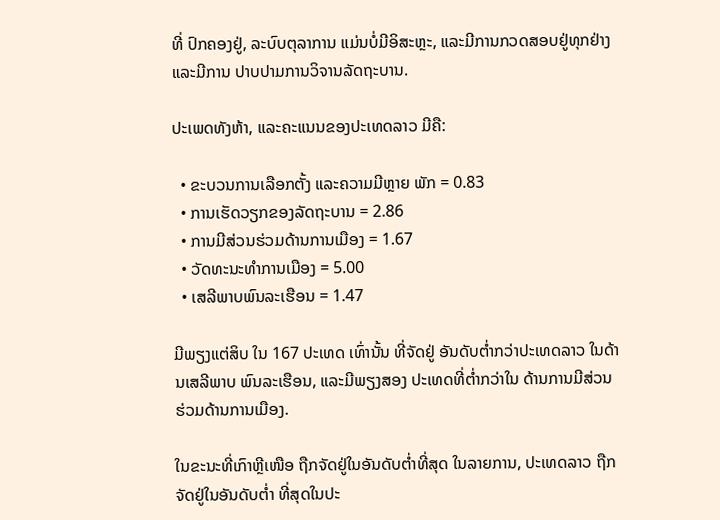ທີ່ ປົກຄອງຢູ່, ລະບົບຕຸລາການ ແມ່ນບໍ່ມີອິສະຫຼະ, ແລະມີການກວດສອບຢູ່ທຸກຢ່າງ ແລະມີການ ປາບປາມການວິຈານລັດຖະບານ.

ປະເພດທັງຫ້າ, ແລະຄະແນນຂອງປະເທດລາວ ມີຄື:

  • ຂະບວນການເລືອກຕັ້ງ ແລະຄວາມມີຫຼາຍ ພັກ = 0.83
  • ການເຮັດວຽກຂອງລັດຖະບານ = 2.86
  • ການມີສ່ວນຮ່ວມດ້ານການເມືອງ = 1.67
  • ວັດທະນະທຳການເມືອງ = 5.00
  • ເສລີພາບພົນລະເຮືອນ = 1.47

ມີພຽງແຕ່ສິບ ໃນ 167 ປະເທດ ເທົ່ານັ້ນ ທີ່ຈັດຢູ່ ອັນດັບຕ່ຳກວ່າປະເທດລາວ ໃນດ້ານເສລີພາບ ພົນລະເຮືອນ, ແລະມີພຽງສອງ ປະເທດທີ່ຕ່ຳກວ່າໃນ ດ້ານການມີສ່ວນຮ່ວມດ້ານການເມືອງ.

ໃນຂະນະທີ່ເກົາຫຼີເໜືອ ຖືກຈັດຢູ່ໃນອັນດັບຕ່ຳທີ່ສຸດ ໃນລາຍການ, ປະເທດລາວ ຖືກຈັດຢູ່ໃນອັນດັບຕ່ຳ ທີ່ສຸດໃນປະ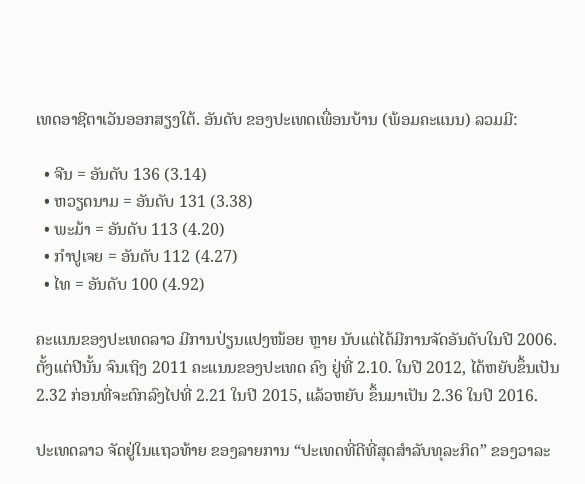ເທດອາຊີຕາເວັນອອກສຽງໃຕ້. ອັນດັບ ຂອງປະເທດເພື່ອນບ້ານ (ພ້ອມຄະແນນ) ລວມມີ:

  • ຈີນ = ອັນດັບ 136 (3.14)
  • ຫວຽດນາມ = ອັນດັບ 131 (3.38)
  • ພະມ້າ = ອັນດັບ 113 (4.20)
  • ກຳປູເຈຍ = ອັນດັບ 112 (4.27)
  • ໄທ = ອັນດັບ 100 (4.92)

ຄະແນນຂອງປະເທດລາວ ມີການປ່ຽນແປງໜ້ອຍ ຫຼາຍ ນັບແຕ່ໄດ້ມີການຈັດອັນດັບໃນປີ 2006. ຕັ້ງແຕ່ປີນັ້ນ ຈົນເຖິງ 2011 ຄະແນນຂອງປະເທດ ຄົງ ຢູ່ທີ່ 2.10. ໃນປີ 2012, ໄດ້ຫຍັບຂຶ້ນເປັນ 2.32 ກ່ອນທີ່ຈະຕົກລົງໄປທີ່ 2.21 ໃນປີ 2015, ແລ້ວຫຍັບ ຂຶ້ນມາເປັນ 2.36 ໃນປີ 2016.

ປະເທດລາວ ຈັດຢູ່ໃນແຖວທ້າຍ ຂອງລາຍການ “ປະເທດທີ່ດີທີ່ສຸດສຳລັບທຸລະກິດ” ຂອງວາລະ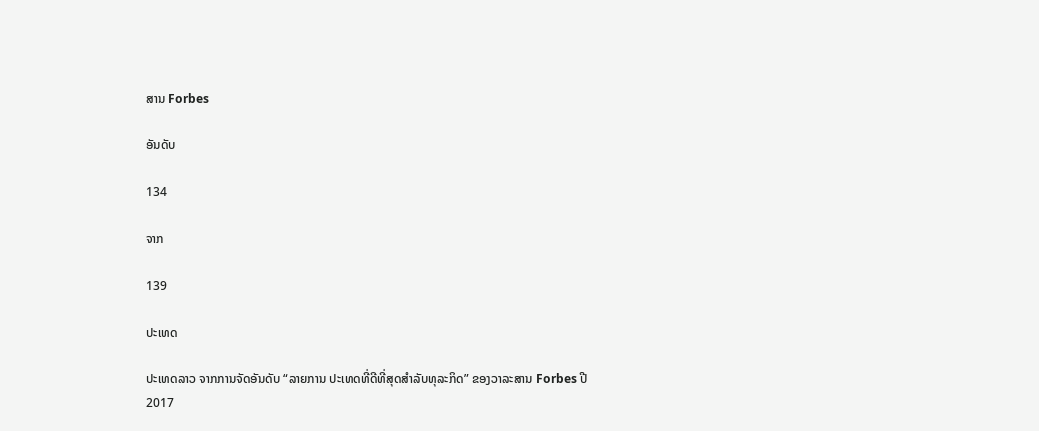ສານ Forbes

ອັນດັບ

134

ຈາກ

139

ປະເທດ

ປະເທດລາວ ຈາກການຈັດອັນດັບ “ລາຍການ ປະເທດທີ່ດີທີ່ສຸດສຳລັບທຸລະກິດ” ຂອງວາລະສານ Forbes ປີ 2017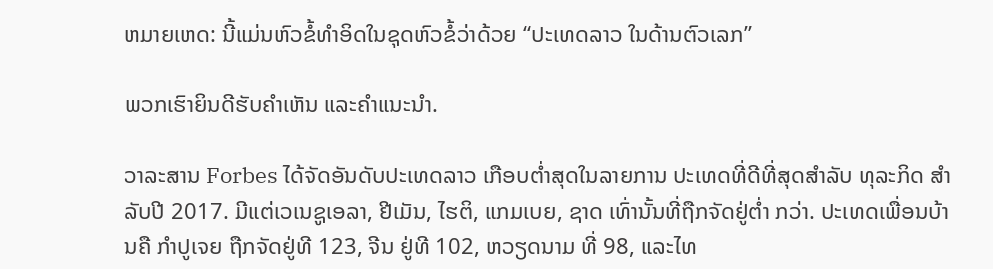ຫມາຍເຫດ: ນີ້ແມ່ນຫົວຂໍ້ທໍາອິດໃນຊຸດຫົວຂໍ້ວ່າດ້ວຍ “ປະເທດລາວ ໃນດ້ານຕົວເລກ”

ພວກເຮົາຍິນດີຮັບຄຳເຫັນ ແລະຄຳແນະນຳ.

ວາລະສານ Forbes ໄດ້ຈັດອັນດັບປະເທດລາວ ເກືອບຕ່ຳສຸດໃນລາຍການ ປະເທດທີ່ດີທີ່ສຸດສຳລັບ ທຸລະກິດ ສຳລັບປີ 2017. ມີແຕ່ເວເນຊູເອລາ, ຢີເມັນ, ໄຮຕິ, ແກມເບຍ, ຊາດ ເທົ່ານັ້ນທີ່ຖືກຈັດຢູ່ຕ່ຳ ກວ່າ. ປະເທດເພື່ອນບ້ານຄື ກຳປູເຈຍ ຖືກຈັດຢູ່ທີ 123, ຈີນ ຢູ່ທີ 102, ຫວຽດນາມ ທີ່ 98, ແລະໄທ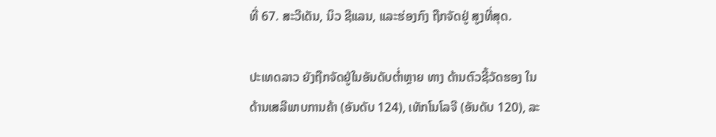ທີ່ 67. ສະວີເດັນ, ນິວ ຊີແລນ, ແລະຮ່ອງກົງ ຖືກຈັດຢູ່ ສູງທີ່ສຸດ.

ປະເທດລາວ ຍັງຖືກຈັດຢູ່ໃນອັນດັບຕ່ຳຫຼາຍ ທາງ ດ້ານຕົວຊີ້ວັດຮອງ ໃນດ້ານເສລີພາບການຄ້າ (ອັນດັບ 124), ເທັກໂນໂລຈີ (ອັນດັບ 120), ລະ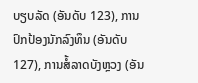ບຽບລັດ (ອັນດັບ 123), ການປົກປ້ອງນັກລົງທຶນ (ອັນດັບ 127), ການສໍ້ລາດບັງຫຼວງ (ອັນ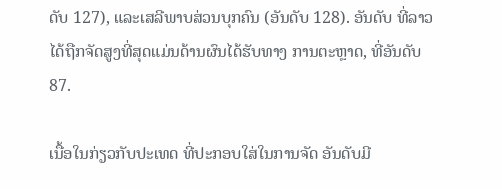ດັບ 127), ແລະເສລີພາບສ່ວນບຸກຄົນ (ອັນດັບ 128). ອັນດັບ ທີ່ລາວ ໄດ້ຖືກຈັດສູງທີ່ສຸດແມ່ນດ້ານຜົນໄດ້ຮັບທາງ ການຕະຫຼາດ, ທີ່ອັນດັບ 87.

ເນື້ອໃນກ່ຽວກັບປະເທດ ທີ່ປະກອບໃສ່ໃນການຈັດ ອັນດັບມີ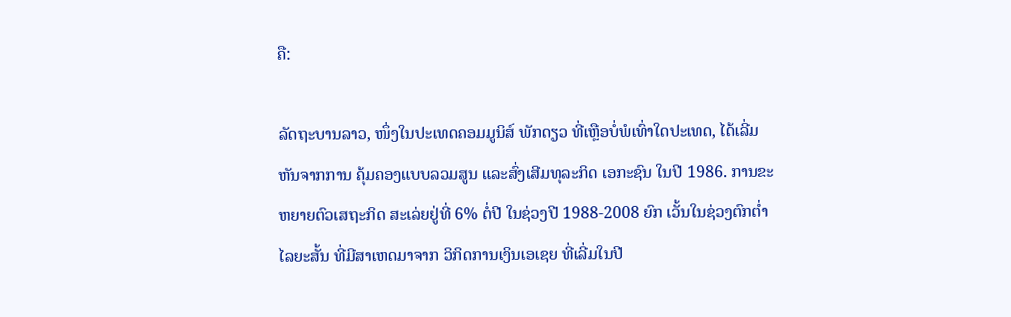ຄື:

ລັດຖະບານລາວ, ໜຶ່ງໃນປະເທດຄອມມູນິສ໌ ພັກດຽວ ທີ່ເຫຼືອບໍ່ພໍເທົ່າໃດປະເທດ, ໄດ້ເລີ່ມຫັນຈາກການ ຄຸ້ມຄອງແບບລວມສູນ ແລະສົ່ງເສີມທຸລະກິດ ເອກະຊົນ ໃນປີ 1986. ການຂະຫຍາຍຕົວເສຖະກິດ ສະເລ່ຍຢູ່ທີ່ 6% ຕໍ່ປີ ໃນຊ່ວງປີ 1988-2008 ຍົກ ເວັ້ນໃນຊ່ວງຕົກຕ່ຳໄລຍະສັ້ນ ທີ່ມີສາເຫດມາຈາກ ວິກິດການເງິນເອເຊຍ ທີ່ເລີ່ມໃນປີ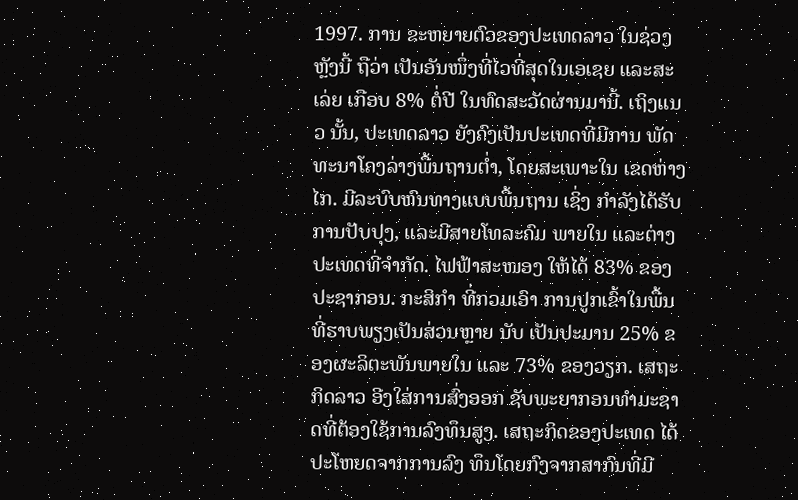1997. ການ ຂະຫຍາຍຕົວຂອງປະເທດລາວ ໃນຊ່ວງຫຼັງນີ້ ຖືວ່າ ເປັນອັນໜຶ່ງທີ່ໄວທີ່ສຸດໃນເອເຊຍ ແລະສະເລ່ຍ ເກືອບ 8% ຕໍ່ປີ ໃນທົດສະວັດຜ່ານມານີ້. ເຖິງແນວ ນັ້ນ, ປະເທດລາວ ຍັງຄົງເປັນປະເທດທີ່ມີການ ພັດທະນາໂຄງລ່າງພື້ນຖານຕ່ຳ, ໂດຍສະເພາະໃນ ເຂດຫ່າງໄກ. ມີລະບົບຫົນທາງແບບພື້ນຖານ ເຊິ່ງ ກຳລັງໄດ້ຮັບການປັບປຸງ, ແລະມີສາຍໂທລະຄົມ ພາຍໃນ ແລະຕ່າງປະເທດທີ່ຈຳກັດ. ໄຟຟ້າສະໜອງ ໃຫ້ໄດ້ 83% ຂອງປະຊາກອນ. ກະສິກຳ ທີ່ກວມເອົາ ການປູກເຂົ້າໃນພື້ນທີ່ຮາບພຽງເປັນສ່ວນຫຼາຍ ນັບ ເປັນປະມານ 25% ຂອງຜະລິຕະພັນພາຍໃນ ແລະ 73% ຂອງວຽກ. ເສຖະກິດລາວ ອີງໃສ່ການສົ່ງອອກ ຊັບພະຍາກອນທຳມະຊາດທີ່ຕ້ອງໃຊ້ການລົງທຶນສູງ. ເສຖະກິດຂອງປະເທດ ໄດ້ປະໂຫຍດຈາກການລົງ ທຶນໂດຍກົງຈາກສາກົນທີ່ມີ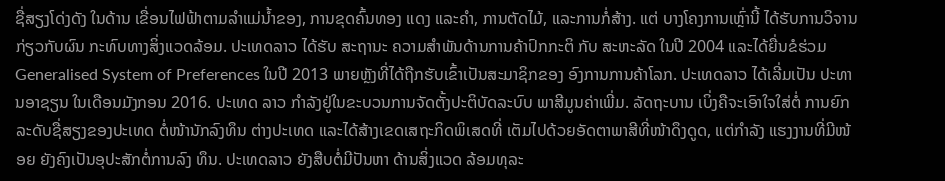ຊື່ສຽງໂດ່ງດັງ ໃນດ້ານ ເຂື່ອນໄຟຟ້າຕາມລຳແມ່ນ້ຳຂອງ, ການຂຸດຄົ້ນທອງ ແດງ ແລະຄຳ, ການຕັດໄມ້, ແລະການກໍ່ສ້າງ. ແຕ່ ບາງໂຄງການເຫຼົ່ານີ້ ໄດ້ຮັບການວິຈານກ່ຽວກັບຜົນ ກະທົບທາງສິ່ງແວດລ້ອມ. ປະເທດລາວ ໄດ້ຮັບ ສະຖານະ ຄວາມສຳພັນດ້ານການຄ້າປົກກະຕິ ກັບ ສະຫະລັດ ໃນປີ 2004 ແລະໄດ້ຍື່ນຂໍຮ່ວມ Generalised System of Preferences ໃນປີ 2013 ພາຍຫຼັງທີ່ໄດ້ຖືກຮັບເຂົ້າເປັນສະມາຊິກຂອງ ອົງການການຄ້າໂລກ. ປະເທດລາວ ໄດ້ເລີ່ມເປັນ ປະທານອາຊຽນ ໃນເດືອນມັງກອນ 2016. ປະເທດ ລາວ ກຳລັງຢູ່ໃນຂະບວນການຈັດຕັ້ງປະຕິບັດລະບົບ ພາສີມູນຄ່າເພີ່ມ. ລັດຖະບານ ເບິ່ງຄືຈະເອົາໃຈໃສ່ຕໍ່ ການຍົກລະດັບຊື່ສຽງຂອງປະເທດ ຕໍ່ໜ້ານັກລົງທຶນ ຕ່າງປະເທດ ແລະໄດ້ສ້າງເຂດເສຖະກິດພິເສດທີ່ ເຕັມໄປດ້ວຍອັດຕາພາສີທີ່ໜ້າດຶງດູດ, ແຕ່ກຳລັງ ແຮງງານທີ່ມີໜ້ອຍ ຍັງຄົງເປັນອຸປະສັກຕໍ່ການລົງ ທຶນ. ປະເທດລາວ ຍັງສືບຕໍ່ມີປັນຫາ ດ້ານສິ່ງແວດ ລ້ອມທຸລະ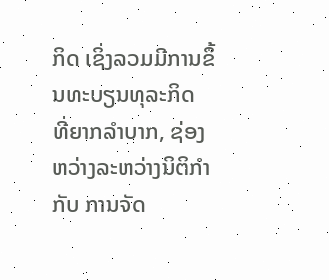ກິດ ເຊິ່ງລວມມີການຂຶ້ນທະບຽນທຸລະກິດ ທີ່ຍາກລຳບາກ, ຊ່ອງຫວ່າງລະຫວ່າງນິຕິກຳ ກັບ ການຈັດ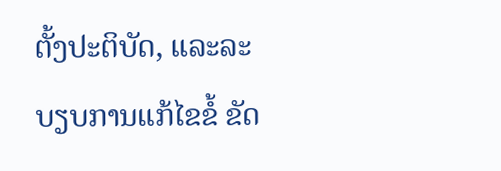ຕັ້ງປະຕິບັດ, ແລະລະບຽບການແກ້ໄຂຂໍ້ ຂັດ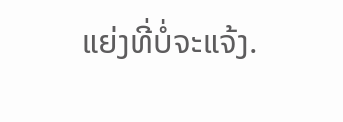ແຍ່ງທີ່ບໍ່ຈະແຈ້ງ.